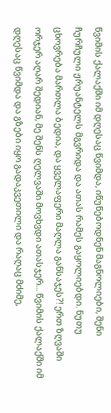წვიმის ქალაქში იმ დღესაც წვიმდა, იწუწებოდნენ მაგნოლიები, შენი ჩურჩული ჟრუანტელს მგვრიდა და ათას რამეს გაყოლიებდი. ნუთუ ცხოვრება მართლა ბედია, და ყველაფერი მაღლა განსაჯეს?! ერთ ზღვაში ორჯერ აღარ შედიან, მე შენს ღელვაში მოვხვდი ათასჯერ... წვიმის ქალაქში იმ დღესაც წვიმდა და გზები იყო გადაკვეთილი და რაღაც მძიმე,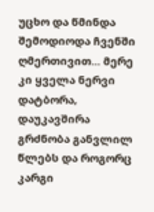უცხო და წმინდა შემოდიოდა ჩვენში ღმერთივით... მერე კი ყველა ნერვი დატბორა, დაუკავშირა გრძნობა განვლილ წლებს და როგორც კარგი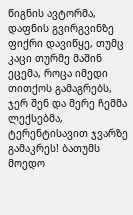წიგნის ავტორმა, დაფნის გვირგვინზე ფიქრი დავიწყე, თუმც კაცი თურმე მაშინ ეცემა, როცა იმედი თითქოს გამაგრებს, ჯერ შენ და მერე ჩემმა ლექსებმა, ტერენტისავით ჯვარზე გამაკრეს! ბათუმს მოედო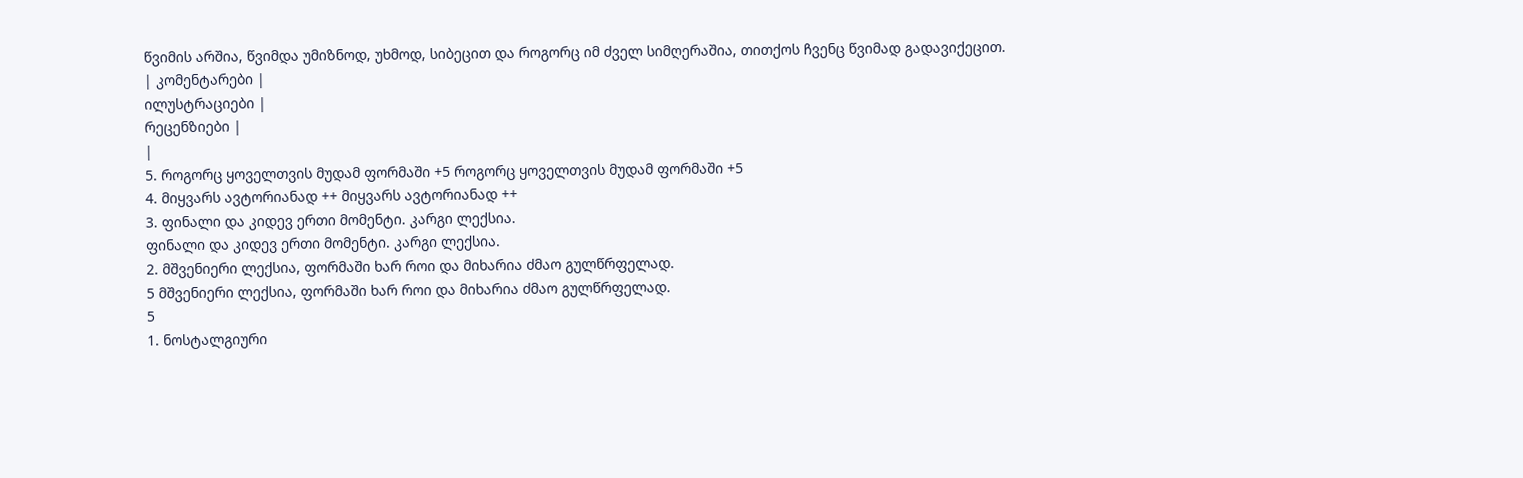წვიმის არშია, წვიმდა უმიზნოდ, უხმოდ, სიბეცით და როგორც იმ ძველ სიმღერაშია, თითქოს ჩვენც წვიმად გადავიქეცით.
| კომენტარები |
ილუსტრაციები |
რეცენზიები |
|
5. როგორც ყოველთვის მუდამ ფორმაში +5 როგორც ყოველთვის მუდამ ფორმაში +5
4. მიყვარს ავტორიანად ++ მიყვარს ავტორიანად ++
3. ფინალი და კიდევ ერთი მომენტი. კარგი ლექსია.
ფინალი და კიდევ ერთი მომენტი. კარგი ლექსია.
2. მშვენიერი ლექსია, ფორმაში ხარ როი და მიხარია ძმაო გულწრფელად.
5 მშვენიერი ლექსია, ფორმაში ხარ როი და მიხარია ძმაო გულწრფელად.
5
1. ნოსტალგიური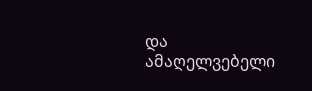და ამაღელვებელი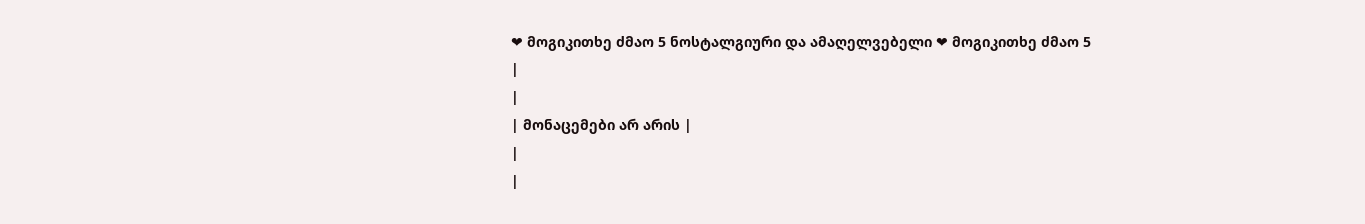❤ მოგიკითხე ძმაო 5 ნოსტალგიური და ამაღელვებელი ❤ მოგიკითხე ძმაო 5
|
|
| მონაცემები არ არის |
|
|